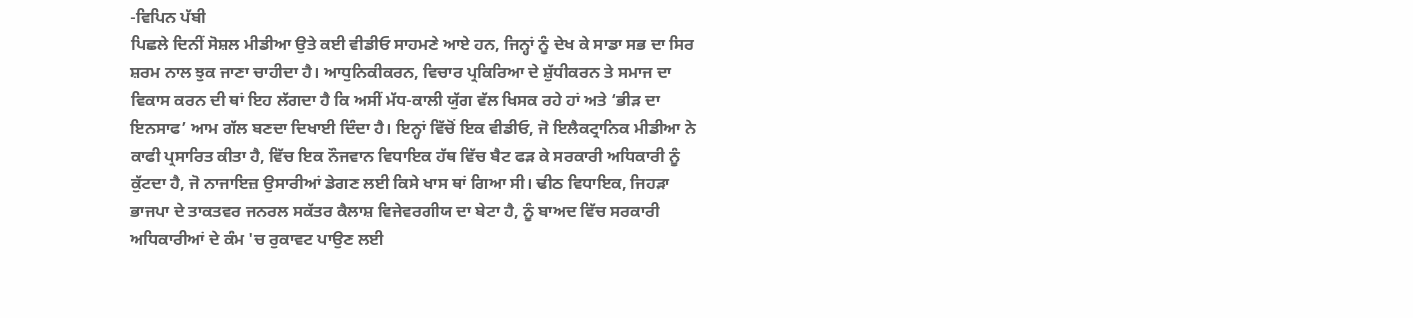-ਵਿਪਿਨ ਪੱਬੀ
ਪਿਛਲੇ ਦਿਨੀਂ ਸੋਸ਼ਲ ਮੀਡੀਆ ਉਤੇ ਕਈ ਵੀਡੀਓ ਸਾਹਮਣੇ ਆਏ ਹਨ, ਜਿਨ੍ਹਾਂ ਨੂੰ ਦੇਖ ਕੇ ਸਾਡਾ ਸਭ ਦਾ ਸਿਰ ਸ਼ਰਮ ਨਾਲ ਝੁਕ ਜਾਣਾ ਚਾਹੀਦਾ ਹੈ। ਆਧੁਨਿਕੀਕਰਨ, ਵਿਚਾਰ ਪ੍ਰਕਿਰਿਆ ਦੇ ਸ਼ੁੱਧੀਕਰਨ ਤੇ ਸਮਾਜ ਦਾ ਵਿਕਾਸ ਕਰਨ ਦੀ ਥਾਂ ਇਹ ਲੱਗਦਾ ਹੈ ਕਿ ਅਸੀਂ ਮੱਧ-ਕਾਲੀ ਯੁੱਗ ਵੱਲ ਖਿਸਕ ਰਹੇ ਹਾਂ ਅਤੇ ‘ਭੀੜ ਦਾ ਇਨਸਾਫ’ ਆਮ ਗੱਲ ਬਣਦਾ ਦਿਖਾਈ ਦਿੰਦਾ ਹੈ। ਇਨ੍ਹਾਂ ਵਿੱਚੋਂ ਇਕ ਵੀਡੀਓ, ਜੋ ਇਲੈਕਟ੍ਰਾਨਿਕ ਮੀਡੀਆ ਨੇ ਕਾਫੀ ਪ੍ਰਸਾਰਿਤ ਕੀਤਾ ਹੈ, ਵਿੱਚ ਇਕ ਨੌਜਵਾਨ ਵਿਧਾਇਕ ਹੱਥ ਵਿੱਚ ਬੈਟ ਫੜ ਕੇ ਸਰਕਾਰੀ ਅਧਿਕਾਰੀ ਨੂੰ ਕੁੱਟਦਾ ਹੈ, ਜੋ ਨਾਜਾਇਜ਼ ਉਸਾਰੀਆਂ ਡੇਗਣ ਲਈ ਕਿਸੇ ਖਾਸ ਥਾਂ ਗਿਆ ਸੀ। ਢੀਠ ਵਿਧਾਇਕ, ਜਿਹੜਾ ਭਾਜਪਾ ਦੇ ਤਾਕਤਵਰ ਜਨਰਲ ਸਕੱਤਰ ਕੈਲਾਸ਼ ਵਿਜੇਵਰਗੀਯ ਦਾ ਬੇਟਾ ਹੈ, ਨੂੰ ਬਾਅਦ ਵਿੱਚ ਸਰਕਾਰੀ ਅਧਿਕਾਰੀਆਂ ਦੇ ਕੰਮ 'ਚ ਰੁਕਾਵਟ ਪਾਉਣ ਲਈ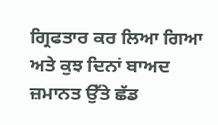ਗ੍ਰਿਫਤਾਰ ਕਰ ਲਿਆ ਗਿਆ ਅਤੇ ਕੁਝ ਦਿਨਾਂ ਬਾਅਦ ਜ਼ਮਾਨਤ ਉੱਤੇ ਛੱਡ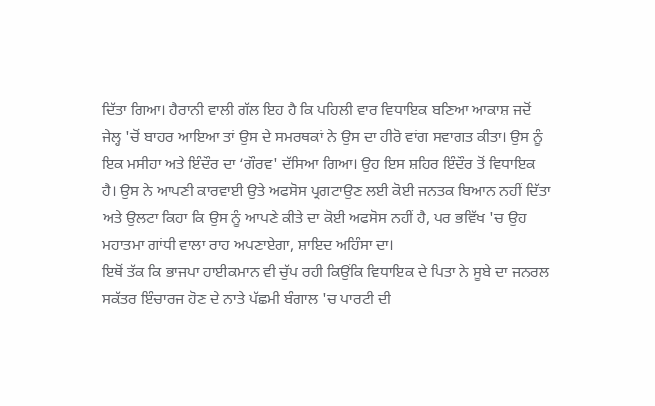ਦਿੱਤਾ ਗਿਆ। ਹੈਰਾਨੀ ਵਾਲੀ ਗੱਲ ਇਹ ਹੈ ਕਿ ਪਹਿਲੀ ਵਾਰ ਵਿਧਾਇਕ ਬਣਿਆ ਆਕਾਸ਼ ਜਦੋਂ ਜੇਲ੍ਹ 'ਚੋਂ ਬਾਹਰ ਆਇਆ ਤਾਂ ਉਸ ਦੇ ਸਮਰਥਕਾਂ ਨੇ ਉਸ ਦਾ ਹੀਰੋ ਵਾਂਗ ਸਵਾਗਤ ਕੀਤਾ। ਉਸ ਨੂੰ ਇਕ ਮਸੀਹਾ ਅਤੇ ਇੰਦੌਰ ਦਾ ‘ਗੌਰਵ' ਦੱਸਿਆ ਗਿਆ। ਉਹ ਇਸ ਸ਼ਹਿਰ ਇੰਦੌਰ ਤੋਂ ਵਿਧਾਇਕ ਹੈ। ਉਸ ਨੇ ਆਪਣੀ ਕਾਰਵਾਈ ਉਤੇ ਅਫਸੋਸ ਪ੍ਰਗਟਾਉਣ ਲਈ ਕੋਈ ਜਨਤਕ ਬਿਆਨ ਨਹੀਂ ਦਿੱਤਾ ਅਤੇ ਉਲਟਾ ਕਿਹਾ ਕਿ ਉਸ ਨੂੰ ਆਪਣੇ ਕੀਤੇ ਦਾ ਕੋਈ ਅਫਸੋਸ ਨਹੀਂ ਹੈ, ਪਰ ਭਵਿੱਖ 'ਚ ਉਹ ਮਹਾਤਮਾ ਗਾਂਧੀ ਵਾਲਾ ਰਾਹ ਅਪਣਾਏਗਾ, ਸ਼ਾਇਦ ਅਹਿੰਸਾ ਦਾ।
ਇਥੋਂ ਤੱਕ ਕਿ ਭਾਜਪਾ ਹਾਈਕਮਾਨ ਵੀ ਚੁੱਪ ਰਹੀ ਕਿਉਂਕਿ ਵਿਧਾਇਕ ਦੇ ਪਿਤਾ ਨੇ ਸੂਬੇ ਦਾ ਜਨਰਲ ਸਕੱਤਰ ਇੰਚਾਰਜ ਹੋਣ ਦੇ ਨਾਤੇ ਪੱਛਮੀ ਬੰਗਾਲ 'ਚ ਪਾਰਟੀ ਦੀ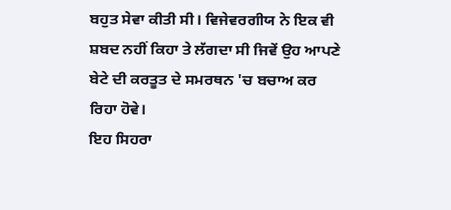ਬਹੁਤ ਸੇਵਾ ਕੀਤੀ ਸੀ। ਵਿਜੇਵਰਗੀਯ ਨੇ ਇਕ ਵੀ ਸ਼ਬਦ ਨਹੀਂ ਕਿਹਾ ਤੇ ਲੱਗਦਾ ਸੀ ਜਿਵੇਂ ਉਹ ਆਪਣੇ ਬੇਟੇ ਦੀ ਕਰਤੂਤ ਦੇ ਸਮਰਥਨ 'ਚ ਬਚਾਅ ਕਰ ਰਿਹਾ ਹੋਵੇ।
ਇਹ ਸਿਹਰਾ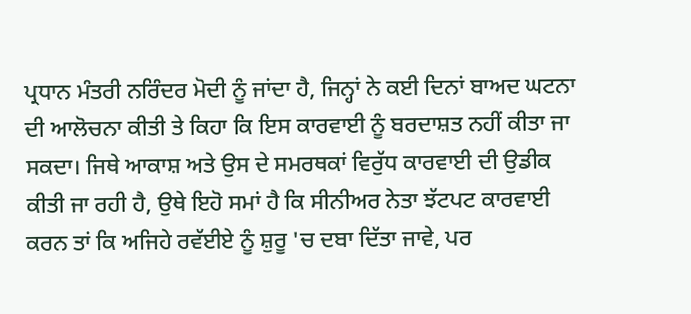ਪ੍ਰਧਾਨ ਮੰਤਰੀ ਨਰਿੰਦਰ ਮੋਦੀ ਨੂੰ ਜਾਂਦਾ ਹੈ, ਜਿਨ੍ਹਾਂ ਨੇ ਕਈ ਦਿਨਾਂ ਬਾਅਦ ਘਟਨਾ ਦੀ ਆਲੋਚਨਾ ਕੀਤੀ ਤੇ ਕਿਹਾ ਕਿ ਇਸ ਕਾਰਵਾਈ ਨੂੰ ਬਰਦਾਸ਼ਤ ਨਹੀਂ ਕੀਤਾ ਜਾ ਸਕਦਾ। ਜਿਥੇ ਆਕਾਸ਼ ਅਤੇ ਉਸ ਦੇ ਸਮਰਥਕਾਂ ਵਿਰੁੱਧ ਕਾਰਵਾਈ ਦੀ ਉਡੀਕ ਕੀਤੀ ਜਾ ਰਹੀ ਹੈ, ਉਥੇ ਇਹੋ ਸਮਾਂ ਹੈ ਕਿ ਸੀਨੀਅਰ ਨੇਤਾ ਝੱਟਪਟ ਕਾਰਵਾਈ ਕਰਨ ਤਾਂ ਕਿ ਅਜਿਹੇ ਰਵੱਈਏ ਨੂੰ ਸ਼ੁਰੂ 'ਚ ਦਬਾ ਦਿੱਤਾ ਜਾਵੇ, ਪਰ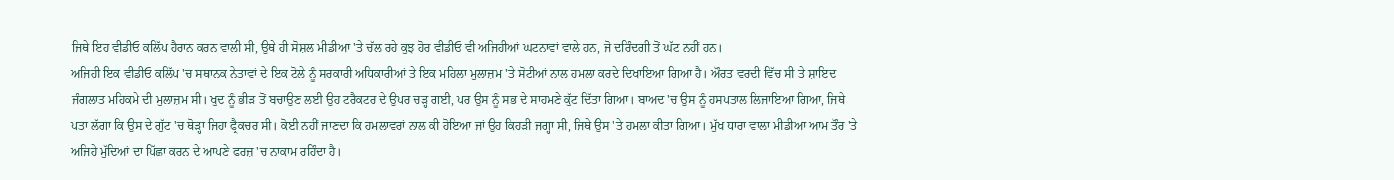ਜਿਥੇ ਇਹ ਵੀਡੀਓ ਕਲਿੱਪ ਹੈਰਾਨ ਕਰਨ ਵਾਲੀ ਸੀ, ਉਥੇ ਹੀ ਸੋਸ਼ਲ ਮੀਡੀਆ 'ਤੇ ਚੱਲ ਰਹੇ ਕੁਝ ਹੋਰ ਵੀਡੀਓ ਵੀ ਅਜਿਹੀਆਂ ਘਟਨਾਵਾਂ ਵਾਲੇ ਹਨ, ਜੋ ਦਰਿੰਦਗੀ ਤੋਂ ਘੱਟ ਨਹੀਂ ਹਨ।
ਅਜਿਹੀ ਇਕ ਵੀਡੀਓ ਕਲਿੱਪ 'ਚ ਸਥਾਨਕ ਨੇਤਾਵਾਂ ਦੇ ਇਕ ਟੋਲੇ ਨੂੰ ਸਰਕਾਰੀ ਅਧਿਕਾਰੀਆਂ ਤੇ ਇਕ ਮਹਿਲਾ ਮੁਲਾਜ਼ਮ 'ਤੇ ਸੋਟੀਆਂ ਨਾਲ ਹਮਲਾ ਕਰਦੇ ਦਿਖਾਇਆ ਗਿਆ ਹੈ। ਔਰਤ ਵਰਦੀ ਵਿੱਚ ਸੀ ਤੇ ਸ਼ਾਇਦ ਜੰਗਲਾਤ ਮਹਿਕਮੇ ਦੀ ਮੁਲਾਜ਼ਮ ਸੀ। ਖੁਦ ਨੂੰ ਭੀੜ ਤੋਂ ਬਚਾਉਣ ਲਈ ਉਹ ਟਰੈਕਟਰ ਦੇ ਉਪਰ ਚੜ੍ਹ ਗਈ, ਪਰ ਉਸ ਨੂੰ ਸਭ ਦੇ ਸਾਹਮਣੇ ਕੁੱਟ ਦਿੱਤਾ ਗਿਆ। ਬਾਅਦ 'ਚ ਉਸ ਨੂੰ ਹਸਪਤਾਲ ਲਿਜਾਇਆ ਗਿਆ, ਜਿਥੇ ਪਤਾ ਲੱਗਾ ਕਿ ਉਸ ਦੇ ਗੁੱਟ 'ਚ ਥੋੜ੍ਹਾ ਜਿਹਾ ਫ੍ਰੈਕਚਰ ਸੀ। ਕੋਈ ਨਹੀਂ ਜਾਣਦਾ ਕਿ ਹਮਲਾਵਰਾਂ ਨਾਲ ਕੀ ਹੋਇਆ ਜਾਂ ਉਹ ਕਿਹੜੀ ਜਗ੍ਹਾ ਸੀ, ਜਿਥੇ ਉਸ 'ਤੇ ਹਮਲਾ ਕੀਤਾ ਗਿਆ। ਮੁੱਖ ਧਾਰਾ ਵਾਲਾ ਮੀਡੀਆ ਆਮ ਤੌਰ 'ਤੇ ਅਜਿਹੇ ਮੁੱਦਿਆਂ ਦਾ ਪਿੱਛਾ ਕਰਨ ਦੇ ਆਪਣੇ ਫਰਜ਼ 'ਚ ਨਾਕਾਮ ਰਹਿੰਦਾ ਹੈ।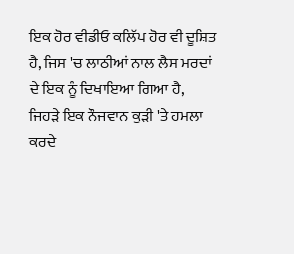ਇਕ ਹੋਰ ਵੀਡੀਓ ਕਲਿੱਪ ਹੋਰ ਵੀ ਦੂਸ਼ਿਤ ਹੈ, ਜਿਸ 'ਚ ਲਾਠੀਆਂ ਨਾਲ ਲੈਸ ਮਰਦਾਂ ਦੇ ਇਕ ਨੂੰ ਦਿਖਾਇਆ ਗਿਆ ਹੈ, ਜਿਹੜੇ ਇਕ ਨੌਜਵਾਨ ਕੁੜੀ 'ਤੇ ਹਮਲਾ ਕਰਦੇ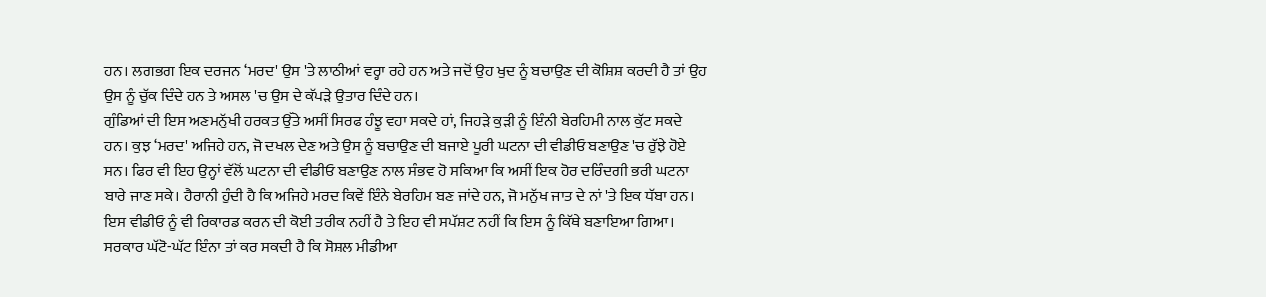ਹਨ। ਲਗਭਗ ਇਕ ਦਰਜਨ ‘ਮਰਦ' ਉਸ 'ਤੇ ਲਾਠੀਆਂ ਵਰ੍ਹਾ ਰਹੇ ਹਨ ਅਤੇ ਜਦੋਂ ਉਹ ਖੁਦ ਨੂੰ ਬਚਾਉਣ ਦੀ ਕੋਸ਼ਿਸ਼ ਕਰਦੀ ਹੈ ਤਾਂ ਉਹ ਉਸ ਨੂੰ ਚੁੱਕ ਦਿੰਦੇ ਹਨ ਤੇ ਅਸਲ 'ਚ ਉਸ ਦੇ ਕੱਪੜੇ ਉਤਾਰ ਦਿੰਦੇ ਹਨ।
ਗੁੰਡਿਆਂ ਦੀ ਇਸ ਅਣਮਨੁੱਖੀ ਹਰਕਤ ਉੱਤੇ ਅਸੀਂ ਸਿਰਫ ਹੰਝੂ ਵਹਾ ਸਕਦੇ ਹਾਂ, ਜਿਹੜੇ ਕੁੜੀ ਨੂੰ ਇੰਨੀ ਬੇਰਹਿਮੀ ਨਾਲ ਕੁੱਟ ਸਕਦੇ ਹਨ। ਕੁਝ ‘ਮਰਦ' ਅਜਿਹੇ ਹਨ, ਜੋ ਦਖਲ ਦੇਣ ਅਤੇ ਉਸ ਨੂੰ ਬਚਾਉਣ ਦੀ ਬਜਾਏ ਪੂਰੀ ਘਟਨਾ ਦੀ ਵੀਡੀਓ ਬਣਾਉਣ 'ਚ ਰੁੱਝੇ ਹੋਏ ਸਨ। ਫਿਰ ਵੀ ਇਹ ਉਨ੍ਹਾਂ ਵੱਲੋਂ ਘਟਨਾ ਦੀ ਵੀਡੀਓ ਬਣਾਉਣ ਨਾਲ ਸੰਭਵ ਹੋ ਸਕਿਆ ਕਿ ਅਸੀਂ ਇਕ ਹੋਰ ਦਰਿੰਦਗੀ ਭਰੀ ਘਟਨਾ ਬਾਰੇ ਜਾਣ ਸਕੇ। ਹੈਰਾਨੀ ਹੁੰਦੀ ਹੈ ਕਿ ਅਜਿਹੇ ਮਰਦ ਕਿਵੇਂ ਇੰਨੇ ਬੇਰਹਿਮ ਬਣ ਜਾਂਦੇ ਹਨ, ਜੋ ਮਨੁੱਖ ਜਾਤ ਦੇ ਨਾਂ 'ਤੇ ਇਕ ਧੱਬਾ ਹਨ।
ਇਸ ਵੀਡੀਓ ਨੂੰ ਵੀ ਰਿਕਾਰਡ ਕਰਨ ਦੀ ਕੋਈ ਤਰੀਕ ਨਹੀਂ ਹੈ ਤੇ ਇਹ ਵੀ ਸਪੱਸ਼ਟ ਨਹੀਂ ਕਿ ਇਸ ਨੂੰ ਕਿੱਥੇ ਬਣਾਇਆ ਗਿਆ। ਸਰਕਾਰ ਘੱਟੋ-ਘੱਟ ਇੰਨਾ ਤਾਂ ਕਰ ਸਕਦੀ ਹੈ ਕਿ ਸੋਸ਼ਲ ਮੀਡੀਆ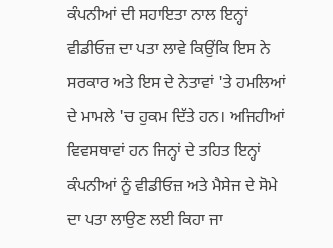ਕੰਪਨੀਆਂ ਦੀ ਸਹਾਇਤਾ ਨਾਲ ਇਨ੍ਹਾਂ ਵੀਡੀਓਜ਼ ਦਾ ਪਤਾ ਲਾਵੇ ਕਿਉਂਕਿ ਇਸ ਨੇ ਸਰਕਾਰ ਅਤੇ ਇਸ ਦੇ ਨੇਤਾਵਾਂ 'ਤੇ ਹਮਲਿਆਂ ਦੇ ਮਾਮਲੇ 'ਚ ਹੁਕਮ ਦਿੱਤੇ ਹਨ। ਅਜਿਹੀਆਂ ਵਿਵਸਥਾਵਾਂ ਹਨ ਜਿਨ੍ਹਾਂ ਦੇ ਤਹਿਤ ਇਨ੍ਹਾਂ ਕੰਪਨੀਆਂ ਨੂੰ ਵੀਡੀਓਜ਼ ਅਤੇ ਮੈਸੇਜ ਦੇ ਸੋਮੇ ਦਾ ਪਤਾ ਲਾਉਣ ਲਈ ਕਿਹਾ ਜਾ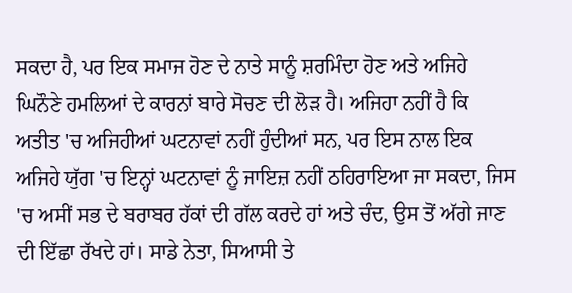ਸਕਦਾ ਹੈ, ਪਰ ਇਕ ਸਮਾਜ ਹੋਣ ਦੇ ਨਾਤੇ ਸਾਨੂੰ ਸ਼ਰਮਿੰਦਾ ਹੋਣ ਅਤੇ ਅਜਿਹੇ ਘਿਨੌਣੇ ਹਮਲਿਆਂ ਦੇ ਕਾਰਨਾਂ ਬਾਰੇ ਸੋਚਣ ਦੀ ਲੋੜ ਹੈ। ਅਜਿਹਾ ਨਹੀਂ ਹੈ ਕਿ ਅਤੀਤ 'ਚ ਅਜਿਹੀਆਂ ਘਟਨਾਵਾਂ ਨਹੀਂ ਹੁੰਦੀਆਂ ਸਨ, ਪਰ ਇਸ ਨਾਲ ਇਕ ਅਜਿਹੇ ਯੁੱਗ 'ਚ ਇਨ੍ਹਾਂ ਘਟਨਾਵਾਂ ਨੂੰ ਜਾਇਜ਼ ਨਹੀਂ ਠਹਿਰਾਇਆ ਜਾ ਸਕਦਾ, ਜਿਸ 'ਚ ਅਸੀਂ ਸਭ ਦੇ ਬਰਾਬਰ ਹੱਕਾਂ ਦੀ ਗੱਲ ਕਰਦੇ ਹਾਂ ਅਤੇ ਚੰਦ, ਉਸ ਤੋਂ ਅੱਗੇ ਜਾਣ ਦੀ ਇੱਛਾ ਰੱਖਦੇ ਹਾਂ। ਸਾਡੇ ਨੇਤਾ, ਸਿਆਸੀ ਤੇ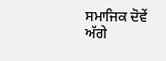ਸਮਾਜਿਕ ਦੋਵੇਂ ਅੱਗੇ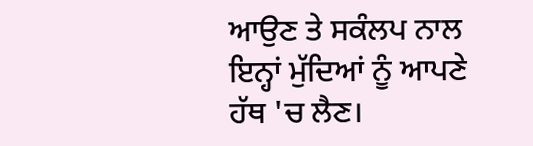ਆਉਣ ਤੇ ਸਕੰਲਪ ਨਾਲ ਇਨ੍ਹਾਂ ਮੁੱਦਿਆਂ ਨੂੰ ਆਪਣੇ ਹੱਥ 'ਚ ਲੈਣ।